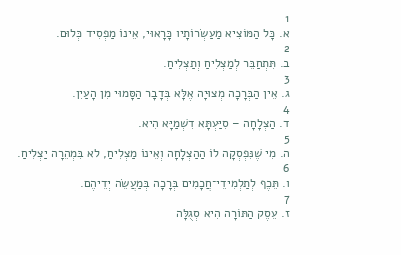1
א. כָּל הַמּוֹצִיא מַעַשְׂרוֹתָיו כָּרָאוּי, אֵינוֹ מַפְסִיד כְּלוּם.
2
ב. תִּתְחַבֵּר לְמַצְלִיחַ וְתַצְלִיחַ.
3
ג. אֵין הַבְּרָכָה מְצוּיָה אֶלָּא בְּדָבָר הַסָּמוּי מִן הָעַיִן.
4
ד. הַצְלָחָה – סִיַּעְתָּא דִשְׁמַיָּא הִיא.
5
ה. מִי שֶׁנִּפְסְקָה לוֹ הַהַצְלָחָה וְאֵינוֹ מַצְלִיחַ, לא בִּמְהֵרָה יַצְלִיחַ.
6
ו. תֵּכֶף לְתַלְמִידֵי־חֲכָמִים בְּרָכָה בְּמַעֲשֵׂה יְדֵיהֶם.
7
ז. עֵסֶק הַתּוֹרָה הִיא סְגֻלָּה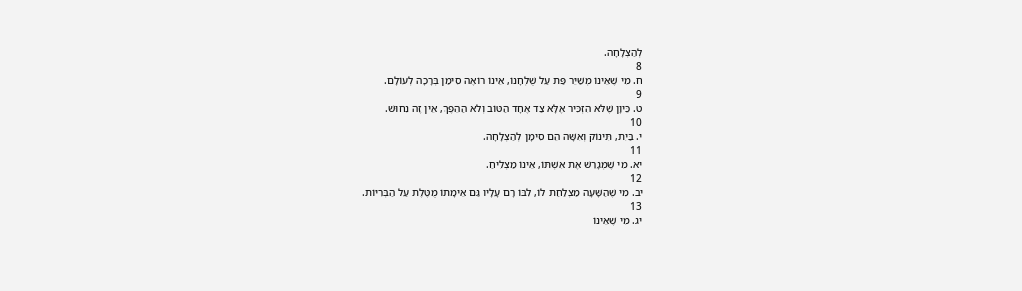לְהַצְלָחָה.
8
ח. מִי שֶׁאֵינוֹ מְשַׁיֵּר פַּת עַל שֻׁלְחָנוֹ, אֵינוֹ רוֹאֶה סִימַן בְּרָכָה לְעוֹלָם.
9
ט. כֵּיוָן שֶׁלּא הִזְכִּיר אֶלָּא צַד אֶחָד הַטּוֹב וְלא הַהֵפֶךְ, אֵין זֶה נִחוּשׁ.
10
י. בַּיִת, תִּינוֹק וְאִשָּׁה הֵם סִימָן לְהַצְלָחָה.
11
יא. מִי שֶׁמְּגָרֵשׁ אֶת אִשְׁתּוֹ, אֵינוֹ מַצְלִיחַ.
12
יב. מִי שֶׁהַשָּׁעָה מַצְלַחַת לוֹ, לִבּוֹ רָם עָלָיו גַּם אֵימָתוֹ מֻטֶּלֶת עַל הַבְּרִיּוֹת.
13
יג. מִי שֶׁאֵינוֹ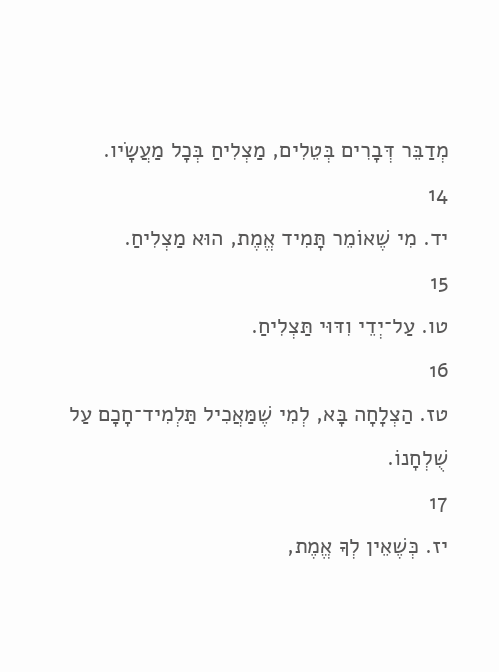מְדַבֵּר דְּבָרִים בְּטֵלִים, מַצְלִיחַ בְּכָל מַעֲשָׂיו.
14
יד. מִי שֶׁאוֹמֵר תָּמִיד אֱמֶת, הוּא מַצְלִיחַ.
15
טו. עַל־יְדֵי וִדּוּי תַּצְלִיחַ.
16
טז. הַצְלָחָה בָּא, לְמִי שֶׁמַּאֲכִיל תַּלְמִיד־חָכָם עַל שֻׁלְחָנוֹ.
17
יז. כְּשֶׁאֵין לְךָ אֱמֶת,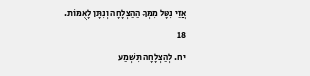אֲזַי נִטָּל מִמְּךָ הַהַצְלָחָה וְנִתָּן לָאֻמּוֹת.
18
יח. לְהַצְלָחָה תִּשְׁמַע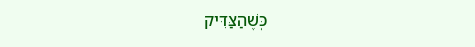כְּשֶׁהַצַּדִּיק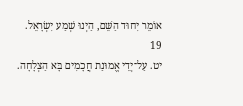אוֹמֵר יִחוּד הַשֵּׁם, הַיְנוּ שְׁמַע יִשְׂרָאֵל.
19
יט. עַל־יְדֵי אֱמוּנַת חֲכָמִים בָּא הַצְלָחָה.